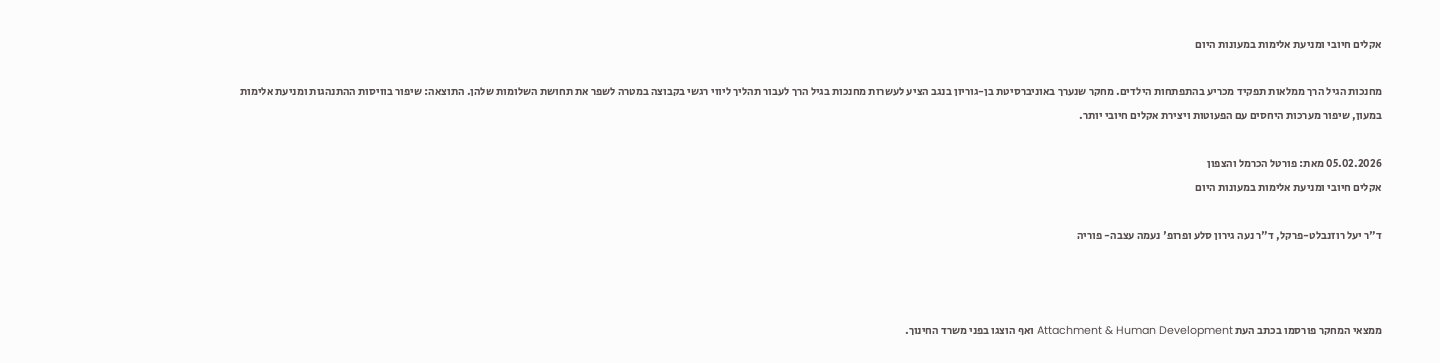אקלים חיובי ומניעת אלימות במעונות היום

מחנכות הגיל הרך ממלאות תפקיד מכריע בהתפתחות הילדים. מחקר שנערך באוניברסיטת בן-גוריון בנגב הציע לעשרות מחנכות בגיל הרך לעבור תהליך ליווי רגשי בקבוצה במטרה לשפר את תחושת השלומות שלהן. התוצאה: שיפור בוויסות ההתנהגות ומניעת אלימות במעון, שיפור מערכות היחסים עם הפעוטות ויצירת אקלים חיובי יותר.

05.02.2026 מאת: פורטל הכרמל והצפון
אקלים חיובי ומניעת אלימות במעונות היום

ד"ר יעל רוזנבלט-פרקל, ד"ר נעה גירון סלע ופרופ' נעמה עצבה- פוריה



ממצאי המחקר פורסמו בכתב העת Attachment & Human Development ואף הוצגו בפני משרד החינוך.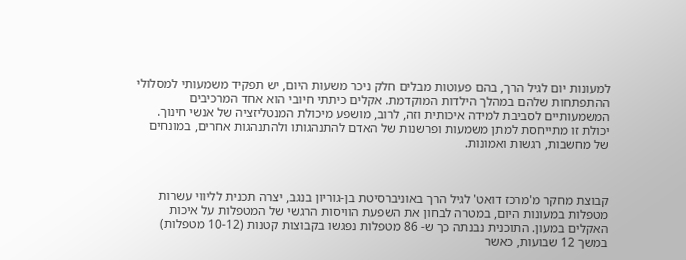למעונות יום לגיל הרך, בהם פעוטות מבלים חלק ניכר משעות היום, יש תפקיד משמעותי למסלולי ההתפתחות שלהם במהלך הילדות המוקדמת. אקלים כיתתי חיובי הוא אחד המרכיבים המשמעותיים לסביבת למידה איכותית וזה, לרוב, מושפע מיכולת המנטליזציה של אנשי חינוך. יכולת זו מתייחסת למתן משמעות ופרשנות של האדם להתנהגותו ולהתנהגות אחרים, במונחים של מחשבות, רגשות ואמונות.



קבוצת מחקר מ'מרכז דואט' לגיל הרך באוניברסיטת בן-גוריון בנגב, יצרה תכנית לליווי עשרות מטפלות במעונות היום, במטרה לבחון את השפעת הוויסות הרגשי של המטפלות על איכות האקלים במעון. התוכנית נבנתה כך ש- 86 מטפלות נפגשו בקבוצות קטנות (10-12 מטפלות) במשך 12 שבועות, כאשר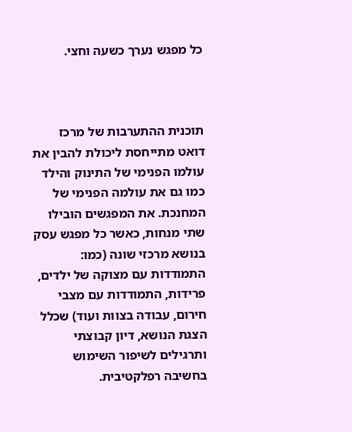כל מפגש נערך כשעה וחצי.



תוכנית ההתערבות של מרכז דואט מתייחסת ליכולת להבין את עולמו הפנימי של התינוק והילד כמו גם את עולמה הפנימי של המחנכת. את המפגשים הובילו שתי מנחות, כאשר כל מפגש עסק בנושא מרכזי שונה (כמו: התמודדות עם מצוקה של ילדים, פרידות, התמודדות עם מצבי חירום, עבודה בצוות ועוד) שכלל הצגת הנושא, דיון קבוצתי ותרגילים לשיפור השימוש בחשיבה רפלקטיבית.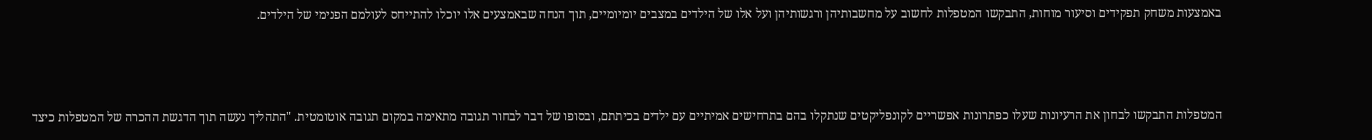באמצעות משחק תפקידים וסיעור מוחות, התבקשו המטפלות לחשוב על מחשבותיהן ורגשותיהן ועל אלו של הילדים במצבים יומיומיים, תוך הנחה שבאמצעים אלו יוכלו להתייחס לעולמם הפנימי של הילדים.



המטפלות התבקשו לבחון את הרעיונות שעלו כפתרונות אפשריים לקונפליקטים שנתקלו בהם בתרחישים אמיתיים עם ילדים בכיתתם, ובסופו של דבר לבחור תגובה מתאימה במקום תגובה אוטומטית. "התהליך נעשה תוך הדגשת ההכרה של המטפלות כיצד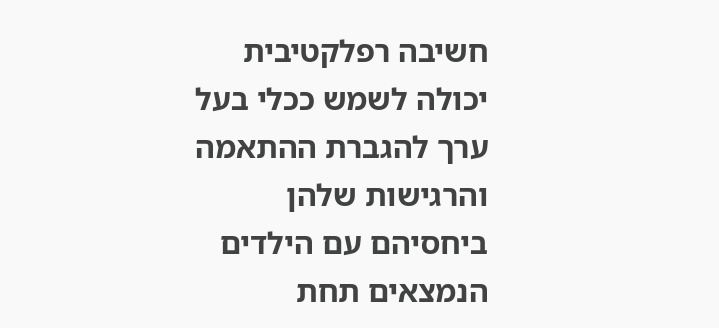חשיבה רפלקטיבית יכולה לשמש ככלי בעל ערך להגברת ההתאמה והרגישות שלהן ביחסיהם עם הילדים הנמצאים תחת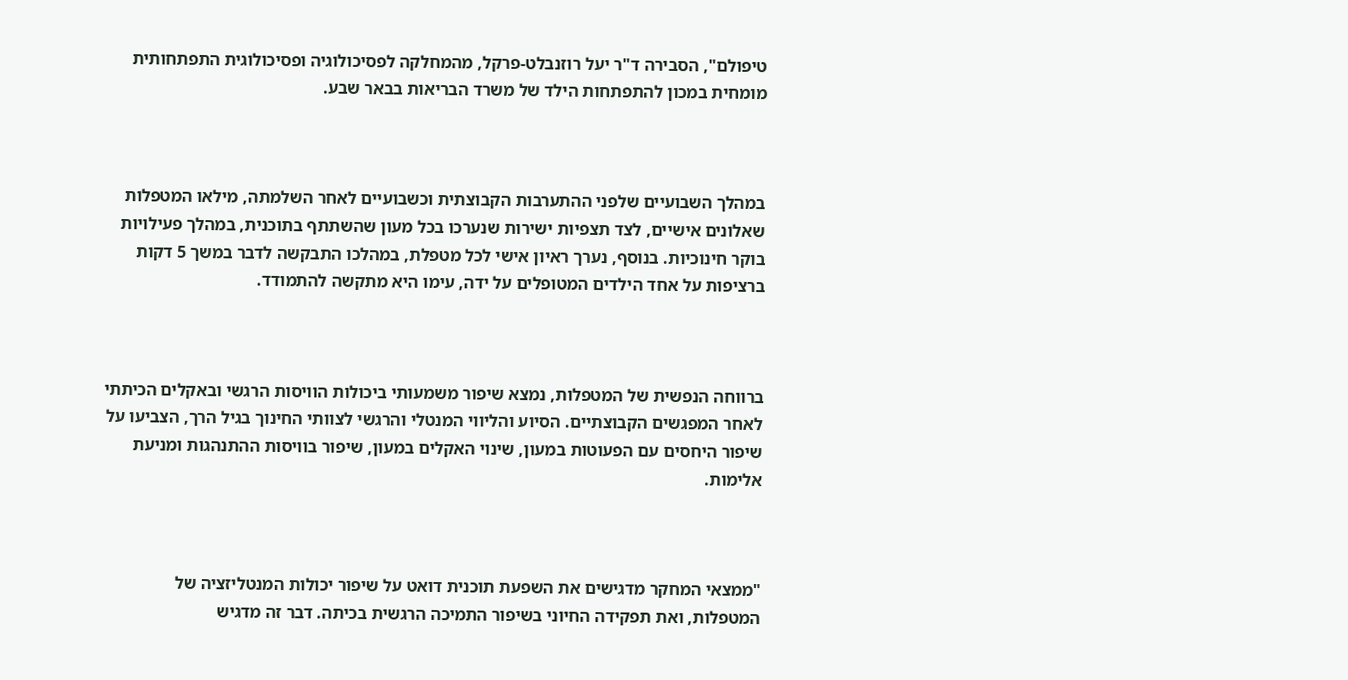טיפולם", הסבירה ד"ר יעל רוזנבלט-פרקל, מהמחלקה לפסיכולוגיה ופסיכולוגית התפתחותית מומחית במכון להתפתחות הילד של משרד הבריאות בבאר שבע.



במהלך השבועיים שלפני ההתערבות הקבוצתית וכשבועיים לאחר השלמתה, מילאו המטפלות שאלונים אישיים, לצד תצפיות ישירות שנערכו בכל מעון שהשתתף בתוכנית, במהלך פעילויות בוקר חינוכיות. בנוסף, נערך ראיון אישי לכל מטפלת, במהלכו התבקשה לדבר במשך 5 דקות ברציפות על אחד הילדים המטופלים על ידה, עימו היא מתקשה להתמודד.



ברווחה הנפשית של המטפלות, נמצא שיפור משמעותי ביכולות הוויסות הרגשי ובאקלים הכיתתי לאחר המפגשים הקבוצתיים. הסיוע והליווי המנטלי והרגשי לצוותי החינוך בגיל הרך, הצביעו על שיפור היחסים עם הפעוטות במעון, שינוי האקלים במעון, שיפור בוויסות ההתנהגות ומניעת אלימות.



"ממצאי המחקר מדגישים את השפעת תוכנית דואט על שיפור יכולות המנטליזציה של המטפלות, ואת תפקידה החיוני בשיפור התמיכה הרגשית בכיתה. דבר זה מדגיש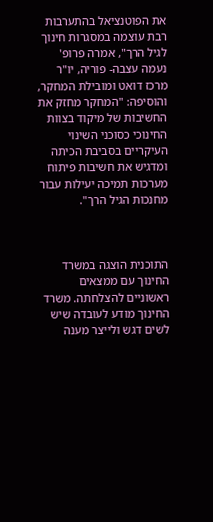את הפוטנציאל בהתערבות רבת עוצמה במסגרות חינוך לגיל הרך", אמרה פרופ' נעמה עצבה- פוריה, יו"ר מרכז דואט ומובילת המחקר, והוסיפה: "המחקר מחזק את החשיבות של מיקוד בצוות החינוכי כסוכני השינוי העיקריים בסביבת הכיתה  ומדגיש את חשיבות פיתוח מערכות תמיכה יעילות עבור מחנכות הגיל הרך".



התוכנית הוצגה במשרד החינוך עם ממצאים ראשוניים להצלחתה. משרד החינוך מודע לעובדה שיש לשים דגש ולייצר מענה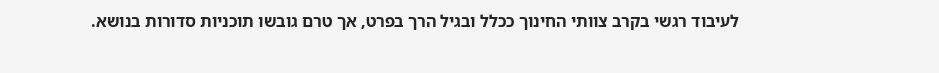לעיבוד רגשי בקרב צוותי החינוך ככלל ובגיל הרך בפרט, אך טרם גובשו תוכניות סדורות בנושא.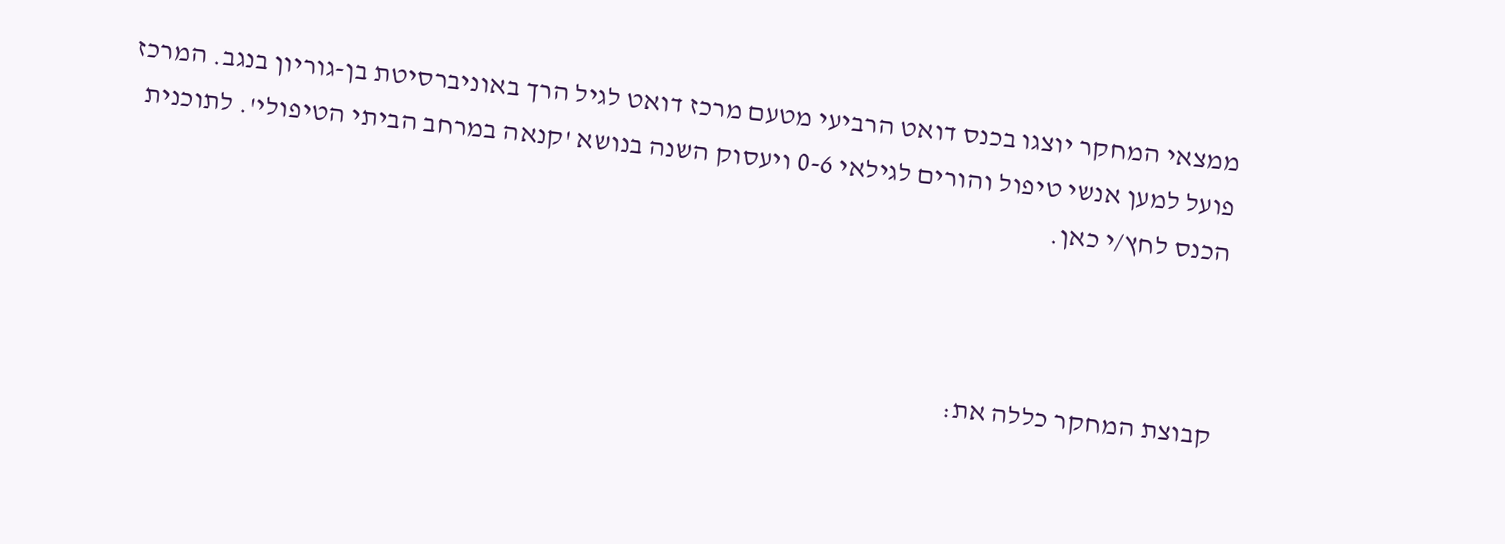ממצאי המחקר יוצגו בכנס דואט הרביעי מטעם מרכז דואט לגיל הרך באוניברסיטת בן-גוריון בנגב. המרכז פועל למען אנשי טיפול והורים לגילאי 0-6 ויעסוק השנה בנושא 'קנאה במרחב הביתי הטיפולי'. לתוכנית הכנס לחץ/י כאן.



קבוצת המחקר כללה את: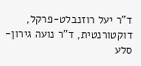ד"ר יעל רוזנבלט-פרקל, דוקטורנטית, ד"ר נועה גירון-סלע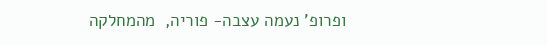ופרופ' נעמה עצבה- פוריה,  מהמחלקה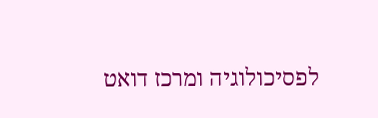לפסיכולוגיה ומרכז דואט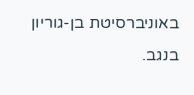באוניברסיטת בן-גוריון בנגב.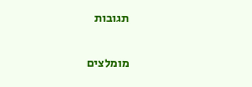תגובות

מומלצים